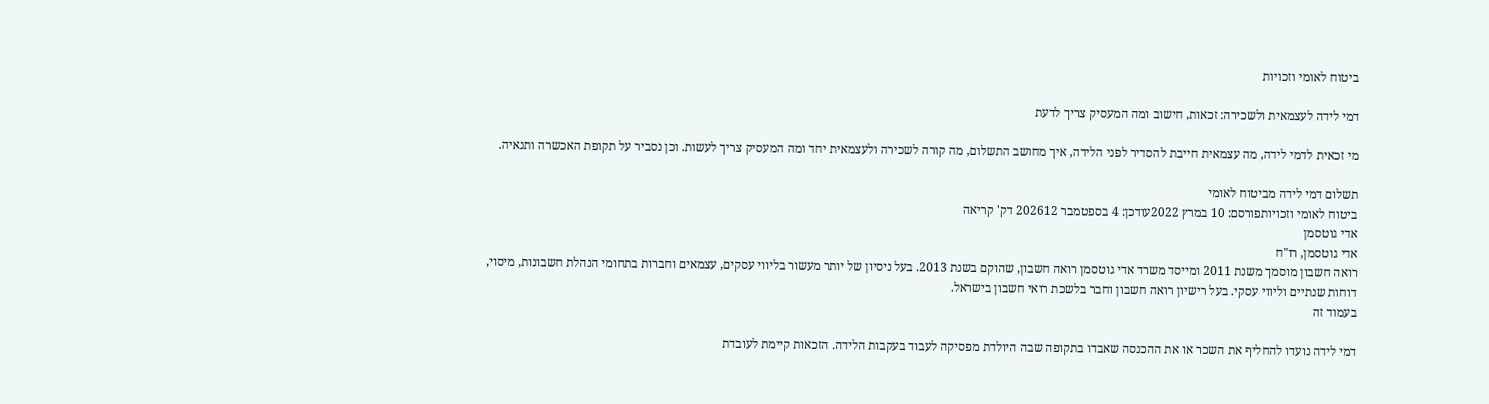ביטוח לאומי וזכויות

דמי לידה לעצמאית ולשכירה: זכאות, חישוב ומה המעסיק צריך לדעת

מי זכאית לדמי לידה, מה עצמאית חייבת להסדיר לפני הלידה, איך מחושב התשלום, מה קורה לשכירה ולעצמאית יחד ומה המעסיק צריך לעשות. וכן נסביר על תקופת האכשרה ותנאיה.

תשלום דמי לידה מביטוח לאומי
ביטוח לאומי וזכויותפורסם: 10 במרץ 2022עודכן: 4 בספטמבר 202612 דק' קריאה
אדי גוטסמן
אדי גוטסמן, רו"ח
רואה חשבון מוסמך משנת 2011 ומייסד משרד אדי גוטסמן רואה חשבון, שהוקם בשנת 2013. בעל ניסיון של יותר מעשור בליווי עסקים, עצמאים וחברות בתחומי הנהלת חשבונות, מיסוי, דוחות שנתיים וליווי עסקי. בעל רישיון רואה חשבון וחבר בלשכת רואי חשבון בישראל.
בעמוד זה

דמי לידה נועדו להחליף את השכר או את ההכנסה שאבדו בתקופה שבה היולדת מפסיקה לעבוד בעקבות הלידה. הזכאות קיימת לעובדת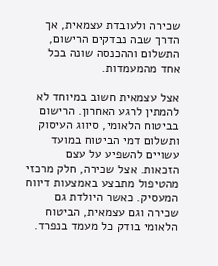שכירה ולעובדת עצמאית, אך הדרך שבה נבדקים הרישום, התשלום וההכנסה שונה בכל אחד מהמעמדות.

אצל עצמאית חשוב במיוחד לא להמתין לרגע האחרון. הרישום בביטוח הלאומי, סיווג העיסוק ותשלום דמי הביטוח במועד עשויים להשפיע על עצם הזכאות. אצל שכירה, חלק מרכזי מהטיפול מתבצע באמצעות דיווח המעסיק. כאשר היולדת גם שכירה וגם עצמאית, הביטוח הלאומי בודק כל מעמד בנפרד.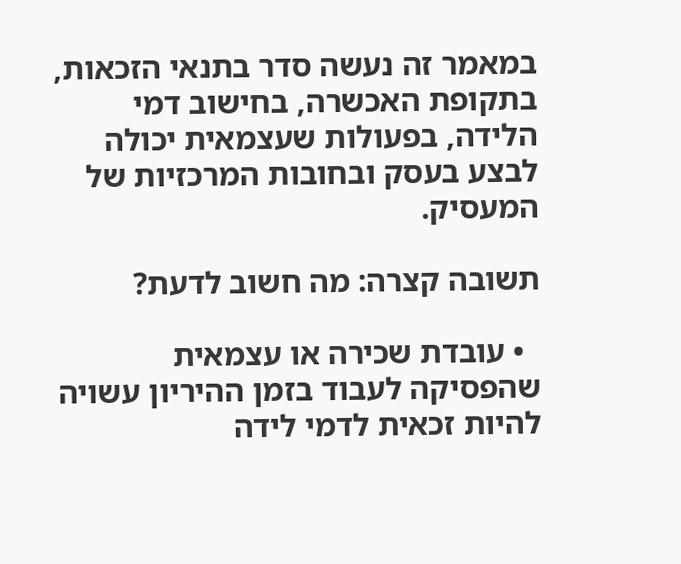במאמר זה נעשה סדר בתנאי הזכאות, בתקופת האכשרה, בחישוב דמי הלידה, בפעולות שעצמאית יכולה לבצע בעסק ובחובות המרכזיות של המעסיק.

תשובה קצרה: מה חשוב לדעת?

  • עובדת שכירה או עצמאית שהפסיקה לעבוד בזמן ההיריון עשויה להיות זכאית לדמי לידה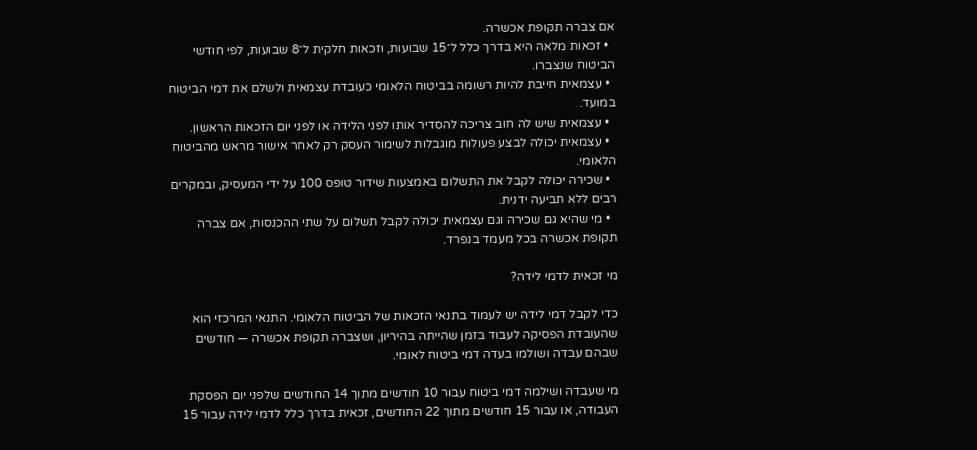אם צברה תקופת אכשרה.
  • זכאות מלאה היא בדרך כלל ל־15 שבועות, וזכאות חלקית ל־8 שבועות, לפי חודשי הביטוח שנצברו.
  • עצמאית חייבת להיות רשומה בביטוח הלאומי כעובדת עצמאית ולשלם את דמי הביטוח במועד.
  • עצמאית שיש לה חוב צריכה להסדיר אותו לפני הלידה או לפני יום הזכאות הראשון.
  • עצמאית יכולה לבצע פעולות מוגבלות לשימור העסק רק לאחר אישור מראש מהביטוח הלאומי.
  • שכירה יכולה לקבל את התשלום באמצעות שידור טופס 100 על ידי המעסיק, ובמקרים רבים ללא תביעה ידנית.
  • מי שהיא גם שכירה וגם עצמאית יכולה לקבל תשלום על שתי ההכנסות, אם צברה תקופת אכשרה בכל מעמד בנפרד.

מי זכאית לדמי לידה?

כדי לקבל דמי לידה יש לעמוד בתנאי הזכאות של הביטוח הלאומי. התנאי המרכזי הוא שהעובדת הפסיקה לעבוד בזמן שהייתה בהיריון, ושצברה תקופת אכשרה — חודשים שבהם עבדה ושולמו בעדה דמי ביטוח לאומי.

מי שעבדה ושילמה דמי ביטוח עבור 10 חודשים מתוך 14 החודשים שלפני יום הפסקת העבודה, או עבור 15 חודשים מתוך 22 החודשים, זכאית בדרך כלל לדמי לידה עבור 15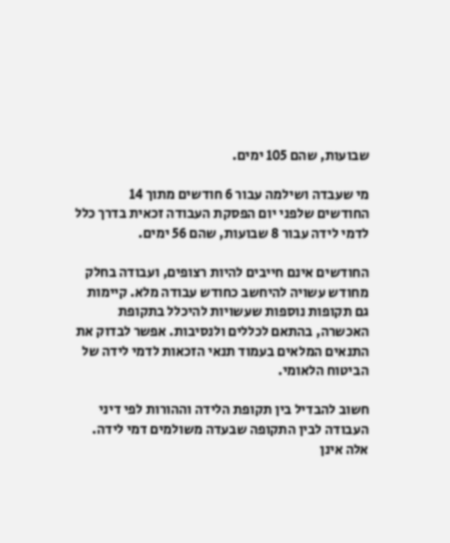שבועות, שהם 105 ימים.

מי שעבדה ושילמה עבור 6 חודשים מתוך 14 החודשים שלפני יום הפסקת העבודה זכאית בדרך כלל לדמי לידה עבור 8 שבועות, שהם 56 ימים.

החודשים אינם חייבים להיות רצופים, ועבודה בחלק מחודש עשויה להיחשב כחודש עבודה מלא. קיימות גם תקופות נוספות שעשויות להיכלל בתקופת האכשרה, בהתאם לכללים ולנסיבות. אפשר לבדוק את התנאים המלאים בעמוד תנאי הזכאות לדמי לידה של הביטוח הלאומי.

חשוב להבדיל בין תקופת הלידה וההורות לפי דיני העבודה לבין התקופה שבעדה משולמים דמי לידה. אלה אינן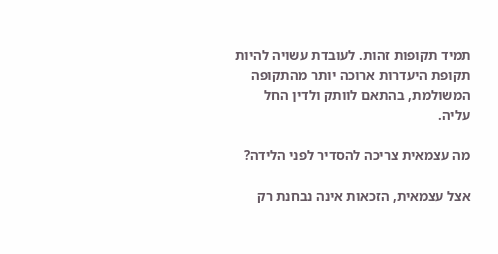תמיד תקופות זהות. לעובדת עשויה להיות תקופת היעדרות ארוכה יותר מהתקופה המשולמת, בהתאם לוותק ולדין החל עליה.

מה עצמאית צריכה להסדיר לפני הלידה?

אצל עצמאית, הזכאות אינה נבחנת רק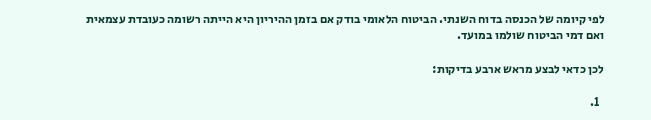לפי קיומה של הכנסה בדוח השנתי. הביטוח הלאומי בודק אם בזמן ההיריון היא הייתה רשומה כעובדת עצמאית ואם דמי הביטוח שולמו במועד.

לכן כדאי לבצע מראש ארבע בדיקות:

  1.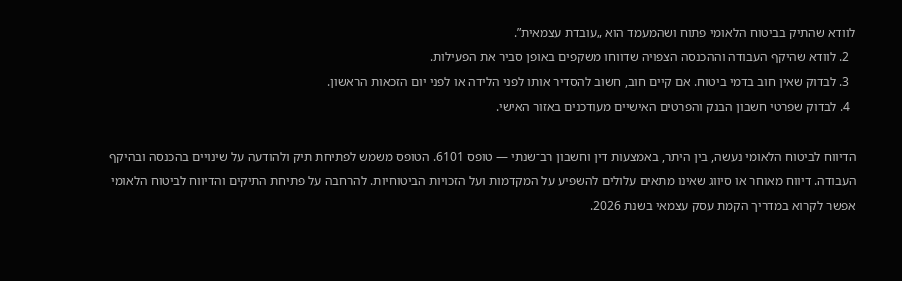לוודא שהתיק בביטוח הלאומי פתוח ושהמעמד הוא „עובדת עצמאית”.
  2. לוודא שהיקף העבודה וההכנסה הצפויה שדווחו משקפים באופן סביר את הפעילות.
  3. לבדוק שאין חוב בדמי ביטוח. אם קיים חוב, חשוב להסדיר אותו לפני הלידה או לפני יום הזכאות הראשון.
  4. לבדוק שפרטי חשבון הבנק והפרטים האישיים מעודכנים באזור האישי.

הדיווח לביטוח הלאומי נעשה, בין היתר, באמצעות דין וחשבון רב־שנתי — טופס 6101. הטופס משמש לפתיחת תיק ולהודעה על שינויים בהכנסה ובהיקף העבודה. דיווח מאוחר או סיווג שאינו מתאים עלולים להשפיע על המקדמות ועל הזכויות הביטוחיות. להרחבה על פתיחת התיקים והדיווח לביטוח הלאומי אפשר לקרוא במדריך הקמת עסק עצמאי בשנת 2026.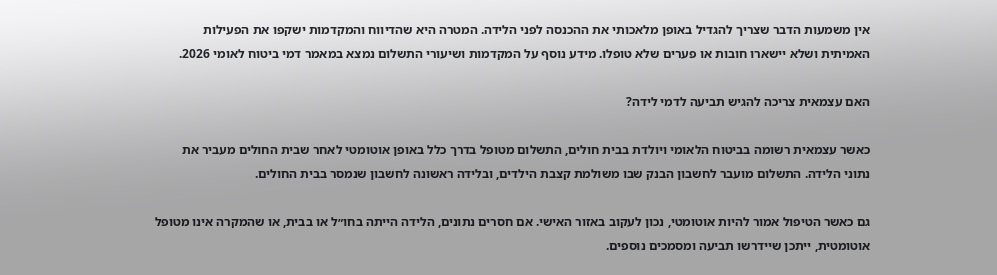אין משמעות הדבר שצריך להגדיל באופן מלאכותי את ההכנסה לפני הלידה. המטרה היא שהדיווח והמקדמות ישקפו את הפעילות האמיתית ושלא יישארו חובות או פערים שלא טופלו. מידע נוסף על המקדמות ושיעורי התשלום נמצא במאמר דמי ביטוח לאומי 2026.

האם עצמאית צריכה להגיש תביעה לדמי לידה?

כאשר עצמאית רשומה בביטוח הלאומי ויולדת בבית חולים, התשלום מטופל בדרך כלל באופן אוטומטי לאחר שבית החולים מעביר את נתוני הלידה. התשלום מועבר לחשבון הבנק שבו משולמת קצבת הילדים, ובלידה ראשונה לחשבון שנמסר בבית החולים.

גם כאשר הטיפול אמור להיות אוטומטי, נכון לעקוב באזור האישי. אם חסרים נתונים, הלידה הייתה בחו״ל או בבית, או שהמקרה אינו מטופל אוטומטית, ייתכן שיידרשו תביעה ומסמכים נוספים.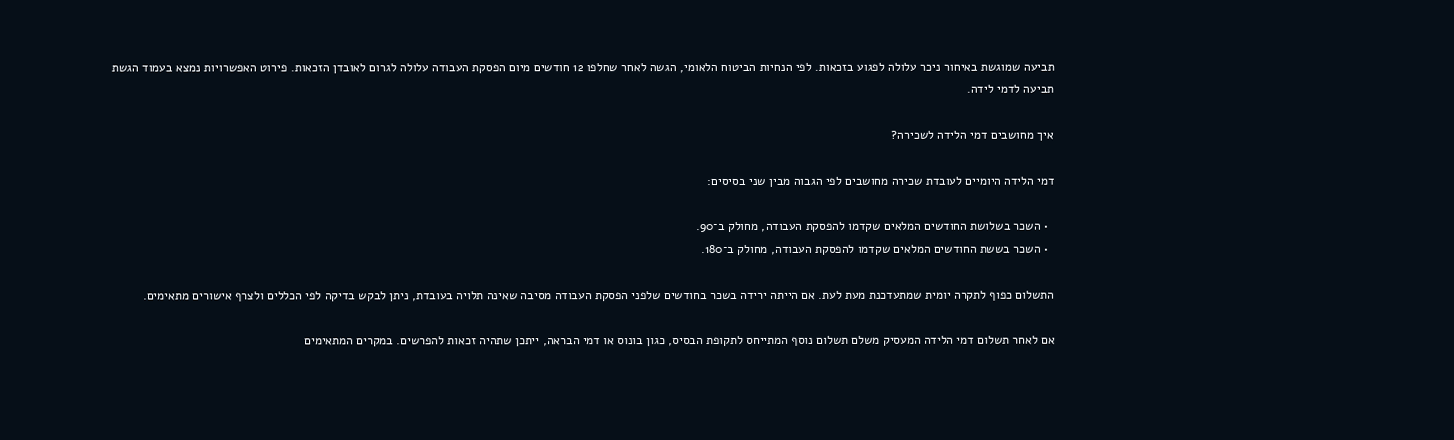תביעה שמוגשת באיחור ניכר עלולה לפגוע בזכאות. לפי הנחיות הביטוח הלאומי, הגשה לאחר שחלפו 12 חודשים מיום הפסקת העבודה עלולה לגרום לאובדן הזכאות. פירוט האפשרויות נמצא בעמוד הגשת תביעה לדמי לידה.

איך מחושבים דמי הלידה לשכירה?

דמי הלידה היומיים לעובדת שכירה מחושבים לפי הגבוה מבין שני בסיסים:

  • השכר בשלושת החודשים המלאים שקדמו להפסקת העבודה, מחולק ב־90.
  • השכר בששת החודשים המלאים שקדמו להפסקת העבודה, מחולק ב־180.

התשלום כפוף לתקרה יומית שמתעדכנת מעת לעת. אם הייתה ירידה בשכר בחודשים שלפני הפסקת העבודה מסיבה שאינה תלויה בעובדת, ניתן לבקש בדיקה לפי הכללים ולצרף אישורים מתאימים.

אם לאחר תשלום דמי הלידה המעסיק משלם תשלום נוסף המתייחס לתקופת הבסיס, כגון בונוס או דמי הבראה, ייתכן שתהיה זכאות להפרשים. במקרים המתאימים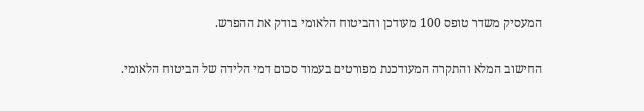המעסיק משדר טופס 100 מעודכן והביטוח הלאומי בודק את ההפרש.

החישוב המלא והתקרה המעודכנת מפורטים בעמוד סכום דמי הלידה של הביטוח הלאומי.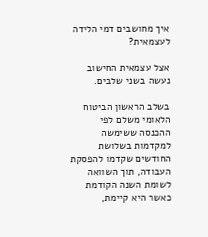איך מחושבים דמי הלידה לעצמאית?

אצל עצמאית החישוב נעשה בשני שלבים.

בשלב הראשון הביטוח הלאומי משלם לפי ההכנסה ששימשה למקדמות בשלושת החודשים שקדמו להפסקת העבודה, תוך השוואה לשומת השנה הקודמת כאשר היא קיימת,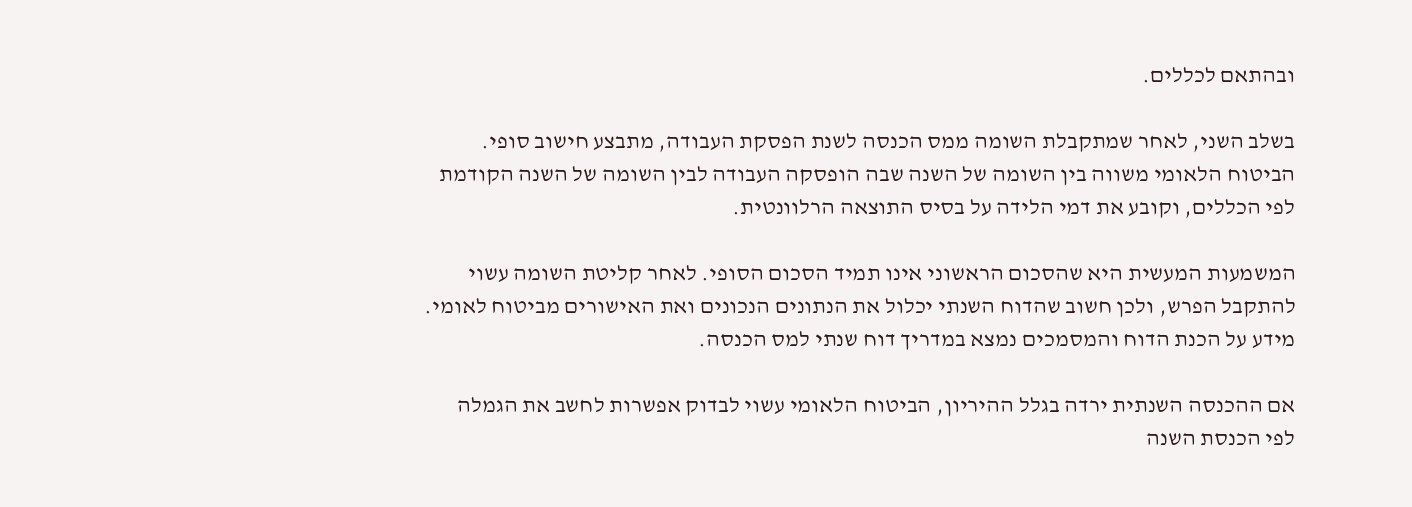ובהתאם לכללים.

בשלב השני, לאחר שמתקבלת השומה ממס הכנסה לשנת הפסקת העבודה, מתבצע חישוב סופי. הביטוח הלאומי משווה בין השומה של השנה שבה הופסקה העבודה לבין השומה של השנה הקודמת לפי הכללים, וקובע את דמי הלידה על בסיס התוצאה הרלוונטית.

המשמעות המעשית היא שהסכום הראשוני אינו תמיד הסכום הסופי. לאחר קליטת השומה עשוי להתקבל הפרש, ולכן חשוב שהדוח השנתי יכלול את הנתונים הנכונים ואת האישורים מביטוח לאומי. מידע על הכנת הדוח והמסמכים נמצא במדריך דוח שנתי למס הכנסה.

אם ההכנסה השנתית ירדה בגלל ההיריון, הביטוח הלאומי עשוי לבדוק אפשרות לחשב את הגמלה לפי הכנסת השנה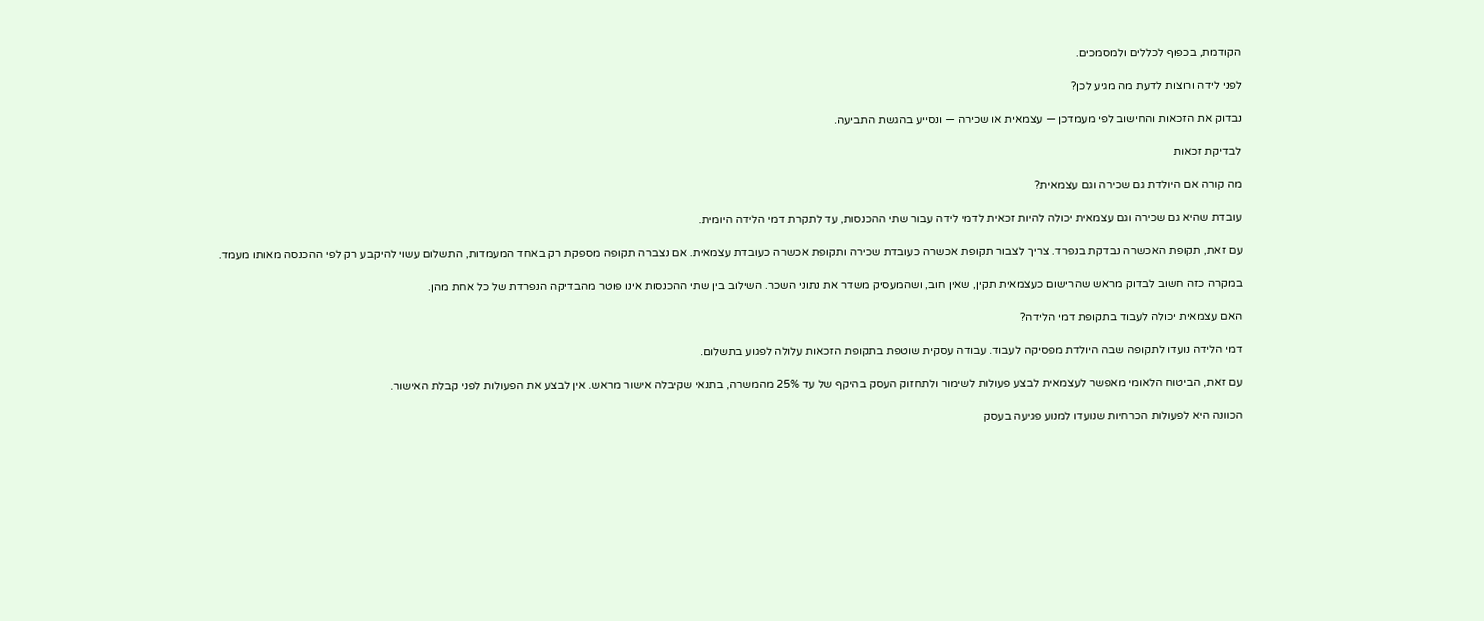הקודמת, בכפוף לכללים ולמסמכים.

לפני לידה ורוצות לדעת מה מגיע לכן?

נבדוק את הזכאות והחישוב לפי מעמדכן — עצמאית או שכירה — ונסייע בהגשת התביעה.

לבדיקת זכאות

מה קורה אם היולדת גם שכירה וגם עצמאית?

עובדת שהיא גם שכירה וגם עצמאית יכולה להיות זכאית לדמי לידה עבור שתי ההכנסות, עד לתקרת דמי הלידה היומית.

עם זאת, תקופת האכשרה נבדקת בנפרד. צריך לצבור תקופת אכשרה כעובדת שכירה ותקופת אכשרה כעובדת עצמאית. אם נצברה תקופה מספקת רק באחד המעמדות, התשלום עשוי להיקבע רק לפי ההכנסה מאותו מעמד.

במקרה כזה חשוב לבדוק מראש שהרישום כעצמאית תקין, שאין חוב, ושהמעסיק משדר את נתוני השכר. השילוב בין שתי ההכנסות אינו פוטר מהבדיקה הנפרדת של כל אחת מהן.

האם עצמאית יכולה לעבוד בתקופת דמי הלידה?

דמי הלידה נועדו לתקופה שבה היולדת מפסיקה לעבוד. עבודה עסקית שוטפת בתקופת הזכאות עלולה לפגוע בתשלום.

עם זאת, הביטוח הלאומי מאפשר לעצמאית לבצע פעולות לשימור ולתחזוק העסק בהיקף של עד 25% מהמשרה, בתנאי שקיבלה אישור מראש. אין לבצע את הפעולות לפני קבלת האישור.

הכוונה היא לפעולות הכרחיות שנועדו למנוע פגיעה בעסק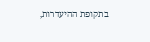בתקופת ההיעדרות,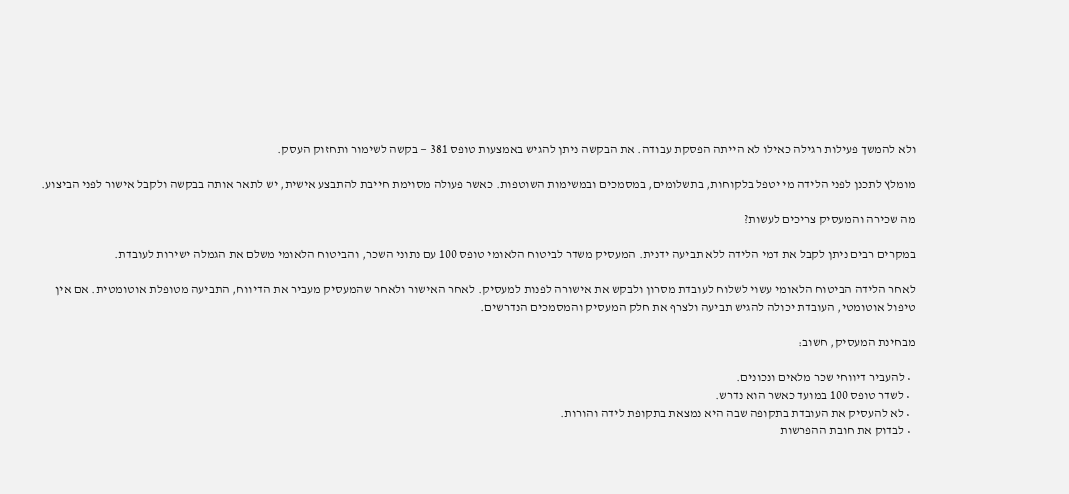ולא להמשך פעילות רגילה כאילו לא הייתה הפסקת עבודה. את הבקשה ניתן להגיש באמצעות טופס 381 — בקשה לשימור ותחזוק העסק.

מומלץ לתכנן לפני הלידה מי יטפל בלקוחות, בתשלומים, במסמכים ובמשימות השוטפות. כאשר פעולה מסוימת חייבת להתבצע אישית, יש לתאר אותה בבקשה ולקבל אישור לפני הביצוע.

מה שכירה והמעסיק צריכים לעשות?

במקרים רבים ניתן לקבל את דמי הלידה ללא תביעה ידנית. המעסיק משדר לביטוח הלאומי טופס 100 עם נתוני השכר, והביטוח הלאומי משלם את הגמלה ישירות לעובדת.

לאחר הלידה הביטוח הלאומי עשוי לשלוח לעובדת מסרון ולבקש את אישורה לפנות למעסיק. לאחר האישור ולאחר שהמעסיק מעביר את הדיווח, התביעה מטופלת אוטומטית. אם אין טיפול אוטומטי, העובדת יכולה להגיש תביעה ולצרף את חלק המעסיק והמסמכים הנדרשים.

מבחינת המעסיק, חשוב:

  • להעביר דיווחי שכר מלאים ונכונים.
  • לשדר טופס 100 במועד כאשר הוא נדרש.
  • לא להעסיק את העובדת בתקופה שבה היא נמצאת בתקופת לידה והורות.
  • לבדוק את חובת ההפרשות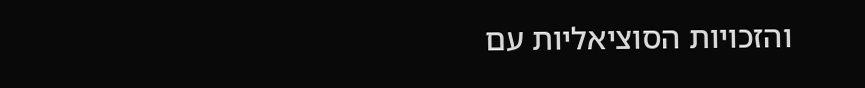והזכויות הסוציאליות עם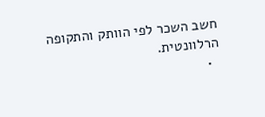חשב השכר לפי הוותק והתקופה הרלוונטית.
  •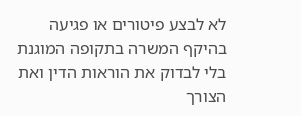לא לבצע פיטורים או פגיעה בהיקף המשרה בתקופה המוגנת בלי לבדוק את הוראות הדין ואת הצורך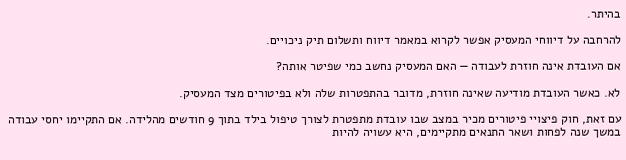בהיתר.

להרחבה על דיווחי המעסיק אפשר לקרוא במאמר דיווח ותשלום תיק ניכויים.

אם העובדת אינה חוזרת לעבודה — האם המעסיק נחשב כמי שפיטר אותה?

לא. כאשר העובדת מודיעה שאינה חוזרת, מדובר בהתפטרות שלה ולא בפיטורים מצד המעסיק.

עם זאת, חוק פיצויי פיטורים מכיר במצב שבו עובדת מתפטרת לצורך טיפול בילד בתוך 9 חודשים מהלידה. אם התקיימו יחסי עבודה במשך שנה לפחות ושאר התנאים מתקיימים, היא עשויה להיות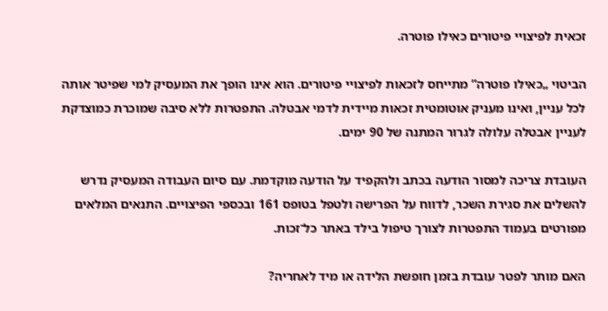זכאית לפיצויי פיטורים כאילו פוטרה.

הביטוי „כאילו פוטרה” מתייחס לזכאות לפיצויי פיטורים. הוא אינו הופך את המעסיק למי שפיטר אותה לכל עניין, ואינו מעניק אוטומטית זכאות מיידית לדמי אבטלה. התפטרות ללא סיבה שמוכרת כמוצדקת לעניין אבטלה עלולה לגרור המתנה של 90 ימים.

העובדת צריכה למסור הודעה בכתב ולהקפיד על הודעה מוקדמת. עם סיום העבודה המעסיק נדרש להשלים את סגירת השכר, לדווח על הפרישה ולטפל בטופס 161 ובכספי הפיצויים. התנאים המלאים מפורטים בעמוד התפטרות לצורך טיפול בילד באתר כל־זכות.

האם מותר לפטר עובדת בזמן חופשת הלידה או מיד לאחריה?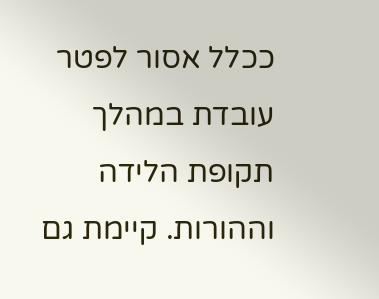ככלל אסור לפטר עובדת במהלך תקופת הלידה וההורות. קיימת גם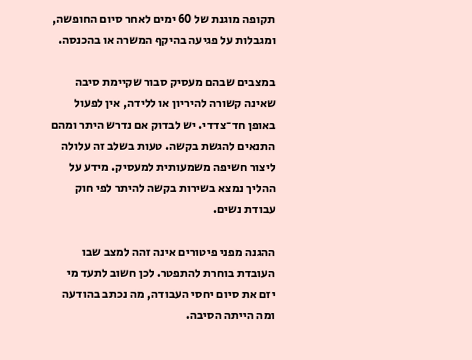תקופה מוגנת של 60 ימים לאחר סיום החופשה, ומגבלות על פגיעה בהיקף המשרה או בהכנסה.

במצבים שבהם מעסיק סבור שקיימת סיבה שאינה קשורה להיריון או ללידה, אין לפעול באופן חד־צדדי. יש לבדוק אם נדרש היתר ומהם התנאים להגשת בקשה. טעות בשלב זה עלולה ליצור חשיפה משמעותית למעסיק. מידע על ההליך נמצא בשירות בקשה להיתר לפי חוק עבודת נשים.

ההגנה מפני פיטורים אינה זהה למצב שבו העובדת בוחרת להתפטר. לכן חשוב לתעד מי יזם את סיום יחסי העבודה, מה נכתב בהודעה ומה הייתה הסיבה.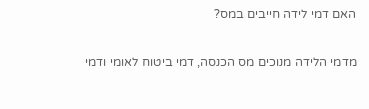האם דמי לידה חייבים במס?

מדמי הלידה מנוכים מס הכנסה, דמי ביטוח לאומי ודמי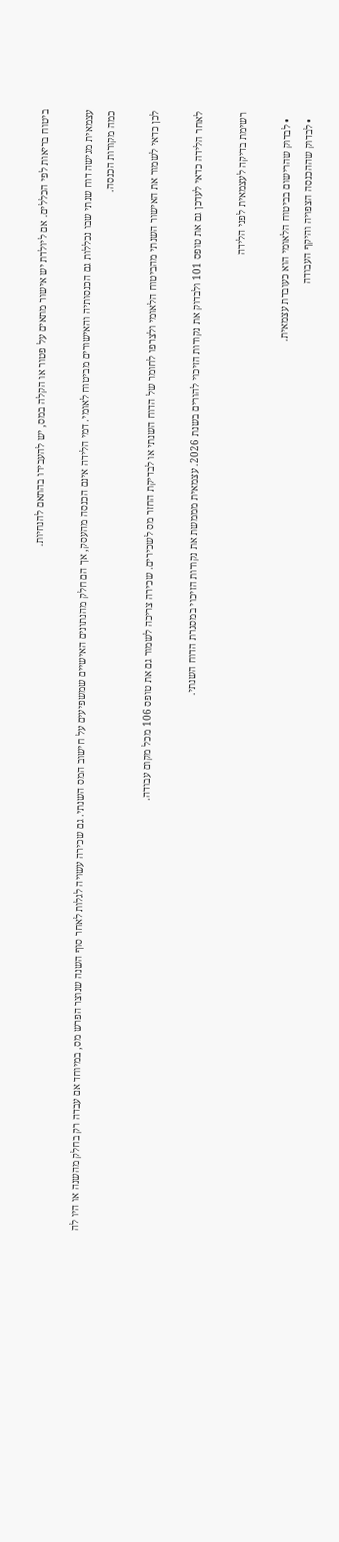ביטוח בריאות לפי הכללים. אם ליולדת יש אישור מתאים על פטור או הקלה במס, יש להעבירו בהתאם להנחיות.

עצמאית מגישה דוח שנתי שבו נכללות גם הכנסותיה והאישורים מביטוח לאומי. דמי הלידה אינם הכנסה מהעסק, אך הם חלק מהנתונים האישיים שמשפיעים על חישוב המס השנתי. גם שכירה עשויה לגלות לאחר סוף השנה שנוצר הפרש מס, במיוחד אם עבדה רק בחלק מהשנה או היו לה כמה מקורות הכנסה.

לכן כדאי לשמור את האישור השנתי מהביטוח הלאומי ולצרפו לחומר של הדוח השנתי או לבדיקת החזר מס לשכירים. שכירה צריכה לשמור גם את טופס 106 מכל מקום עבודה.

לאחר הלידה כדאי לעדכן גם את טופס 101 ולבדוק את נקודות הזיכוי להורים בשנת 2026. עצמאית מממשת את נקודות הזיכוי במסגרת הדוח השנתי.

רשימת בדיקה לעצמאית לפני הלידה

  • לבדוק שהרישום בביטוח הלאומי הוא כעובדת עצמאית.
  • לבדוק שההכנסה הצפויה והיקף העבודה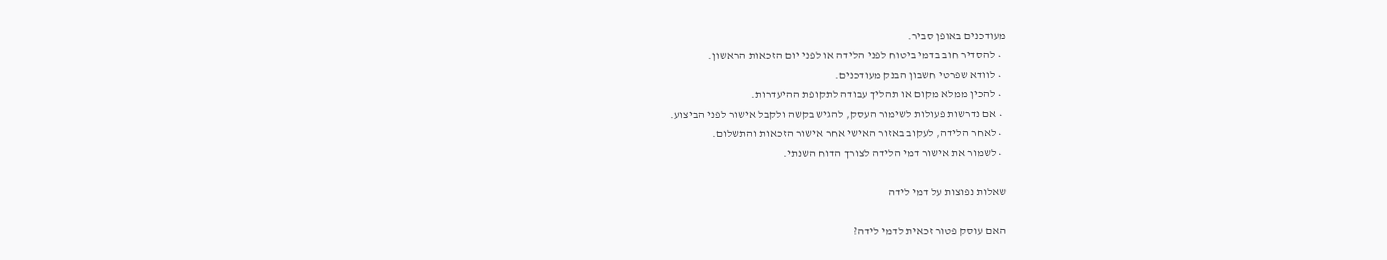מעודכנים באופן סביר.
  • להסדיר חוב בדמי ביטוח לפני הלידה או לפני יום הזכאות הראשון.
  • לוודא שפרטי חשבון הבנק מעודכנים.
  • להכין ממלא מקום או תהליך עבודה לתקופת ההיעדרות.
  • אם נדרשות פעולות לשימור העסק, להגיש בקשה ולקבל אישור לפני הביצוע.
  • לאחר הלידה, לעקוב באזור האישי אחר אישור הזכאות והתשלום.
  • לשמור את אישור דמי הלידה לצורך הדוח השנתי.

שאלות נפוצות על דמי לידה

האם עוסק פטור זכאית לדמי לידה?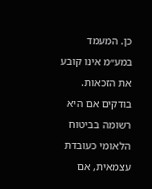כן. המעמד במע״מ אינו קובע את הזכאות. בודקים אם היא רשומה בביטוח הלאומי כעובדת עצמאית, אם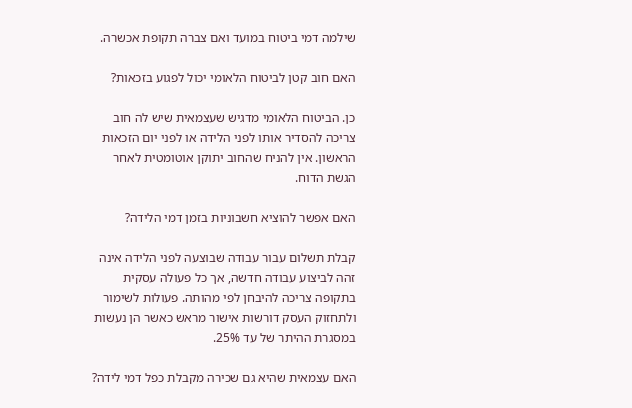שילמה דמי ביטוח במועד ואם צברה תקופת אכשרה.

האם חוב קטן לביטוח הלאומי יכול לפגוע בזכאות?

כן. הביטוח הלאומי מדגיש שעצמאית שיש לה חוב צריכה להסדיר אותו לפני הלידה או לפני יום הזכאות הראשון. אין להניח שהחוב יתוקן אוטומטית לאחר הגשת הדוח.

האם אפשר להוציא חשבוניות בזמן דמי הלידה?

קבלת תשלום עבור עבודה שבוצעה לפני הלידה אינה זהה לביצוע עבודה חדשה, אך כל פעולה עסקית בתקופה צריכה להיבחן לפי מהותה. פעולות לשימור ולתחזוק העסק דורשות אישור מראש כאשר הן נעשות במסגרת ההיתר של עד 25%.

האם עצמאית שהיא גם שכירה מקבלת כפל דמי לידה?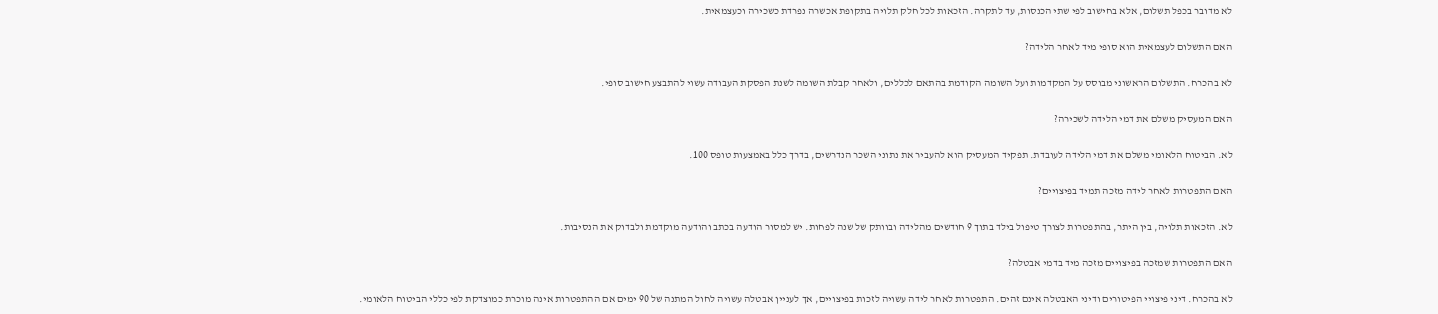לא מדובר בכפל תשלום, אלא בחישוב לפי שתי הכנסות, עד לתקרה. הזכאות לכל חלק תלויה בתקופת אכשרה נפרדת כשכירה וכעצמאית.

האם התשלום לעצמאית הוא סופי מיד לאחר הלידה?

לא בהכרח. התשלום הראשוני מבוסס על המקדמות ועל השומה הקודמת בהתאם לכללים, ולאחר קבלת השומה לשנת הפסקת העבודה עשוי להתבצע חישוב סופי.

האם המעסיק משלם את דמי הלידה לשכירה?

לא. הביטוח הלאומי משלם את דמי הלידה לעובדת. תפקיד המעסיק הוא להעביר את נתוני השכר הנדרשים, בדרך כלל באמצעות טופס 100.

האם התפטרות לאחר לידה מזכה תמיד בפיצויים?

לא. הזכאות תלויה, בין היתר, בהתפטרות לצורך טיפול בילד בתוך 9 חודשים מהלידה ובוותק של שנה לפחות. יש למסור הודעה בכתב והודעה מוקדמת ולבדוק את הנסיבות.

האם התפטרות שמזכה בפיצויים מזכה מיד בדמי אבטלה?

לא בהכרח. דיני פיצויי הפיטורים ודיני האבטלה אינם זהים. התפטרות לאחר לידה עשויה לזכות בפיצויים, אך לעניין אבטלה עשויה לחול המתנה של 90 ימים אם ההתפטרות אינה מוכרת כמוצדקת לפי כללי הביטוח הלאומי.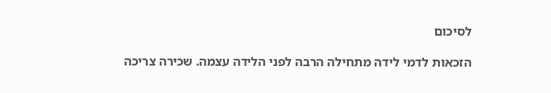לסיכום

הזכאות לדמי לידה מתחילה הרבה לפני הלידה עצמה. שכירה צריכה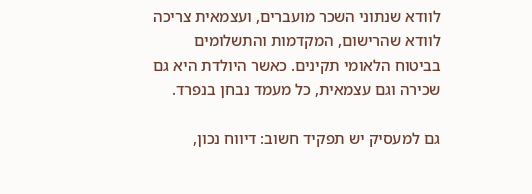לוודא שנתוני השכר מועברים, ועצמאית צריכה לוודא שהרישום, המקדמות והתשלומים בביטוח הלאומי תקינים. כאשר היולדת היא גם שכירה וגם עצמאית, כל מעמד נבחן בנפרד.

גם למעסיק יש תפקיד חשוב: דיווח נכון,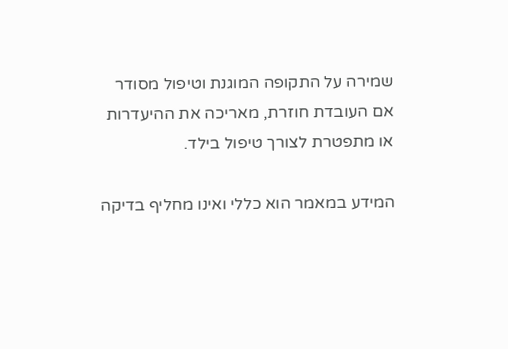שמירה על התקופה המוגנת וטיפול מסודר אם העובדת חוזרת, מאריכה את ההיעדרות או מתפטרת לצורך טיפול בילד.

המידע במאמר הוא כללי ואינו מחליף בדיקה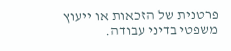פרטנית של הזכאות או ייעוץ משפטי בדיני עבודה.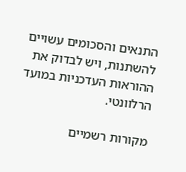התנאים והסכומים עשויים להשתנות, ויש לבדוק את ההוראות העדכניות במועד הרלוונטי.

מקורות רשמיים